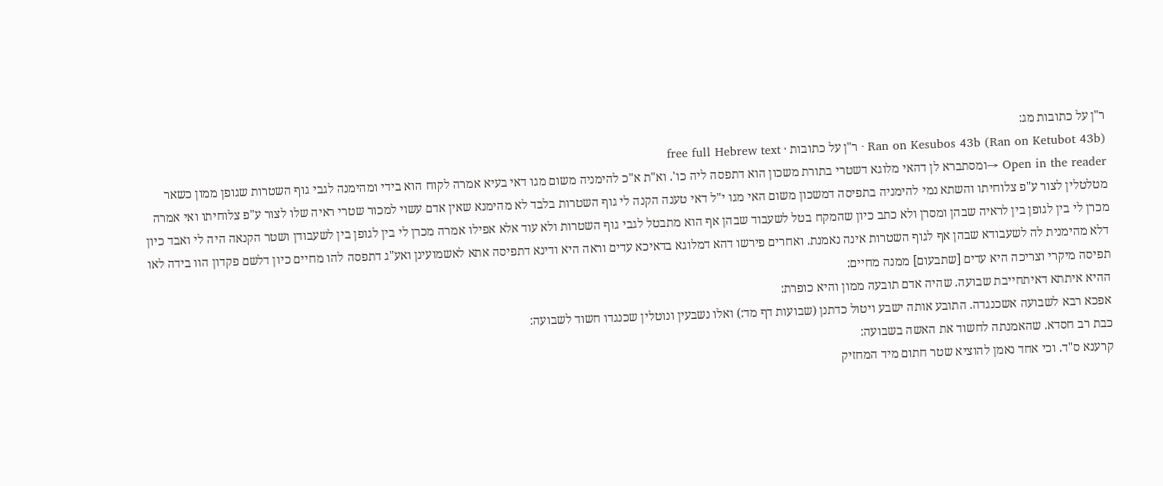ר"ן על כתובות מג:
Ran on Kesubos 43b (Ran on Ketubot 43b) · ר"ן על כתובות · free full Hebrew text
Open in the reader →ומסתברא לן דהאי מלוגא דשטרי בתורת משכון הוא דתפסה ליה כו'. וא"ת א"כ להימניה משום מגו דאי בעיא אמרה לקוח הוא בידי ומהימנה לגבי גוף השטרות שגופן ממון כשאר מטלטלין לצור ע"פ צלוחיתו והשתא נמי להימניה בתפיסה דמשכון משום האי מגו י"ל דאי טענה הקנה לי גוף השטרות בלבד לא מהימנא שאין אדם עשוי למכור שטרי ראיה שלו לצור ע"פ צלוחיתו ואי אמרה מכרן לי בין לגופן בין לראיה שבהן ומסרן ולא כתב כיון שהמקח בטל לשעבוד שבהן אף הוא מתבטל לגבי גוף השטרות ולא עוד אלא אפילו אמרה מכרן לי בין לגופן בין לשעבודן ושטר הקנאה היה לי ואבד כיון דלא מהימנית לה לשעבודא שבהן אף לגוף השטרות אינה נאמנת. ואחרים פירשו דהא דמלוגא בדאיכא עדים וראה היא ודינא דתפיסה אתא לאשמועינן ואע"ג דתפסה להו מחיים כיון דלשם פקדון הוו בידה לאו תפיסה מיקרי וצריכה היא עדים [שתבעום] ממנה מחיים:
ההיא איתתא דאיתחייבת שבועה. שהיה אדם תובעה ממון והיא כופרת:
אפכא רבא לשבועה אשכנגדה. התובע אותה ישבע ויטול כדתנן (שבועות דף מד:) ואלו נשבעין ונוטלין שכנגדו חשוד לשבועה:
כבת רב חסדא. שהאמנתה לחשוד את האשה בשבועה:
קרענא ס"ד. וכי אחד נאמן להוציא שטר חתום מיד המחזיק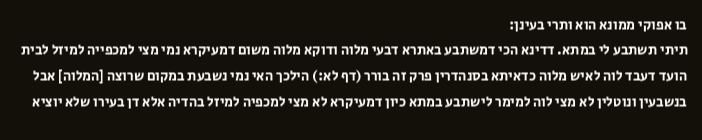בו אפוקי ממונא הוא ותרי בעינן:
תיתי תשתבע לי במתא. דדינא הכי דמשתבע באתרא דבעי מלוה ודוקא מלוה משום דמעיקרא נמי מצי למכפייה למיזל לבית הועד דעבד לוה לאיש מלוה כדאיתא בסנהדרין פרק זה בורר (דף לא:) הילכך האי נמי נשבעת במקום שרוצה [המלוה] אבל בנשבעין ונוטלין לא מצי לוה למימר לישתבע במתא כיון דמעיקרא לא מצי למכפיה למיזל בהדיה אלא דן בעירו שלא יוציא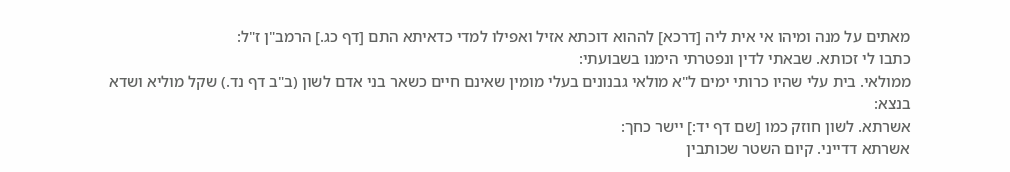מאתים על מנה ומיהו אי אית ליה [דרכא] לההוא דוכתא אזיל ואפילו למדי כדאיתא התם [דף כג.] הרמב"ן ז"ל:
כתבו לי זכותא. שבאתי לדין ונפטרתי הימנו בשבועתי:
ממולאי. בית עלי שהיו כרותי ימים ל"א מולאי גבנונים בעלי מומין שאינם חיים כשאר בני אדם לשון (ב"ב דף נד.) שקל מוליא ושדא בנצא:
אשרתא. לשון חוזק כמו [שם דף יד:] יישר כחך:
אשרתא דדייני. קיום השטר שכותבין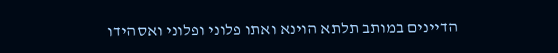הדיינים במותב תלתא הוינא ואתו פלוני ופלוני ואסהידו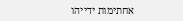אחתימות ידייהו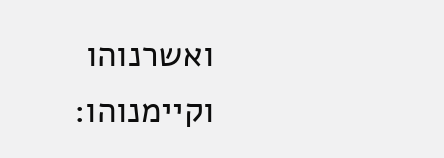ואשרנוהו וקיימנוהו: